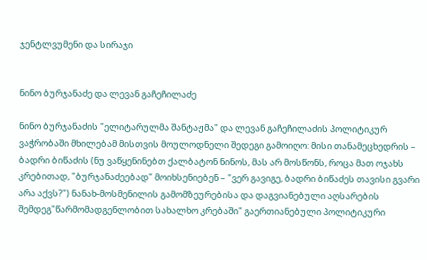ჯენტლვუმენი და სირაჯი


ნინო ბურჯანაძე და ლევან გაჩეჩილაძე

ნინო ბურჯანაძის "ელიტარულმა შანტაჟმა" და ლევან გაჩეჩილაძის პოლიტიკურ ვაჭრობაში მხილებამ მისთვის მოულოდნელი შედეგი გამოიღო: მისი თანამეცხედრის – ბადრი ბიწაძის (ნუ ვაწყენინებთ ქალბატონ ნინოს, მას არ მოსწონს, როცა მათ ოჯახს კრებითად, "ბურჯანაძეებად" მოიხსენიებენ – "ვერ გავიგე, ბადრი ბიწაძეს თავისი გვარი არა აქვს?") ნანახ-მოსმენილის გამომზეურებისა და დაგვიანებული აღსარების შემდეგ"წარმომადგენლობით სახალხო კრებაში" გაერთიანებული პოლიტიკური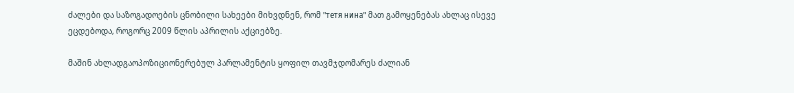ძალები და საზოგადოების ცნობილი სახეები მიხვდნენ, რომ "тетя нина" მათ გამოყენებას ახლაც ისევე ეცდებოდა, როგორც 2009 წლის აპრილის აქციებზე.

მაშინ ახლადგაოპოზიციონერებულ პარლამენტის ყოფილ თავმჯდომარეს ძალიან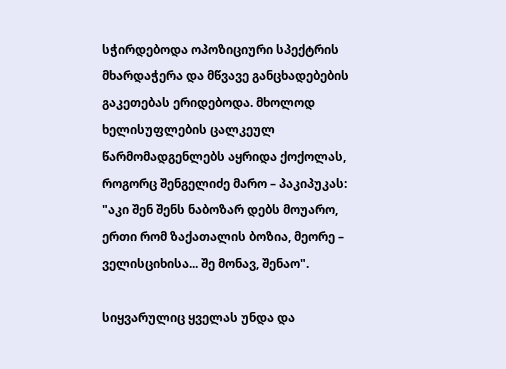სჭირდებოდა ოპოზიციური სპექტრის მხარდაჭერა და მწვავე განცხადებების გაკეთებას ერიდებოდა. მხოლოდ ხელისუფლების ცალკეულ წარმომადგენლებს აყრიდა ქოქოლას, როგორც შენგელიძე მარო – პაკიპუკას: "აკი შენ შენს ნაბოზარ დებს მოუარო, ერთი რომ ზაქათალის ბოზია, მეორე – ველისციხისა... შე მონავ, შენაო".

სიყვარულიც ყველას უნდა და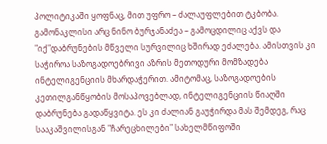პოლიტიკაში ყოფნაც, მით უფრო – ძალაუფლებით ტკბობა. გამონაკლისი არც ნინო ბურჯანაძეა – გამოცდილიც აქვს და "იქ"დაბრუნების მწველი სურვილიც ხშირად ეძალება. ამისთვის კი საჭიროა საზოგადოებრივი აზრის მეთოდური მომზადება ინტელიგენციის მხარდაჭერით. ამიტომაც, საზოგადოების კეთილგანწყობის მოსაპოვებლად, ინტელიგენციის წიაღში დაბრუნება გადაწყვიტა. ეს კი ძალიან გაუჭირდა მას შემდეგ, რაც სააკაშვილისგან "ჩარეცხილები" სახელმწიფოში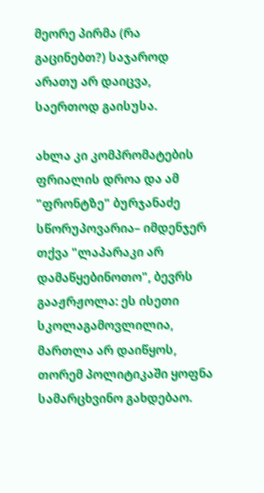მეორე პირმა (რა გაცინებთ?) საჯაროდ არათუ არ დაიცვა, საერთოდ გაისუსა.

ახლა კი კომპრომატების ფრიალის დროა და ამ "ფრონტზე" ბურჯანაძე სწორუპოვარია– იმდენჯერ თქვა "ლაპარაკი არ დამაწყებინოთო", ბევრს გააჟრჟოლა: ეს ისეთი სკოლაგამოვლილია, მართლა არ დაიწყოს, თორემ პოლიტიკაში ყოფნა სამარცხვინო გახდებაო.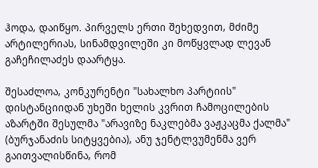ჰოდა, დაიწყო. პირველს ერთი შეხედვით, მძიმე არტილერიას, სინამდვილეში კი მოწყვლად ლევან გაჩეჩილაძეს დაარტყა.

შესაძლოა, კონკურენტი "სახალხო პარტიის" დისტანციიდან უხეში ხელის კვრით ჩამოცილების აზარტში შესულმა "არავიზე ნაკლებმა ვაჟკაცმა ქალმა" (ბურჯანაძის სიტყვებია), ანუ ჯენტლვუმენმა ვერ გაითვალისწინა, რომ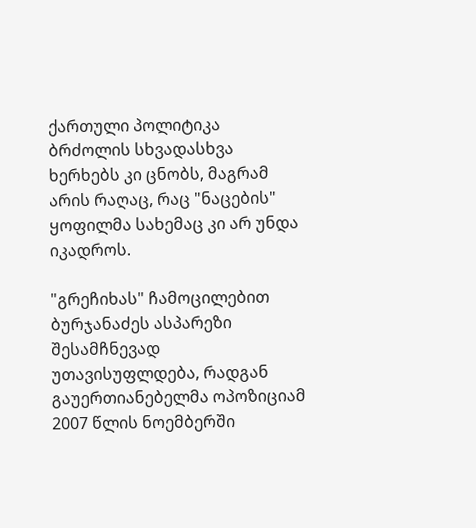ქართული პოლიტიკა ბრძოლის სხვადასხვა ხერხებს კი ცნობს, მაგრამ არის რაღაც, რაც "ნაცების" ყოფილმა სახემაც კი არ უნდა იკადროს.

"გრეჩიხას" ჩამოცილებით ბურჯანაძეს ასპარეზი შესამჩნევად უთავისუფლდება, რადგან გაუერთიანებელმა ოპოზიციამ 2007 წლის ნოემბერში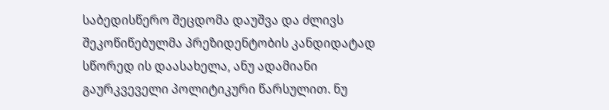საბედისწერო შეცდომა დაუშვა და ძლივს შეკოწიწებულმა პრეზიდენტობის კანდიდატად სწორედ ის დაასახელა, ანუ ადამიანი გაურკვეველი პოლიტიკური წარსულით. ნუ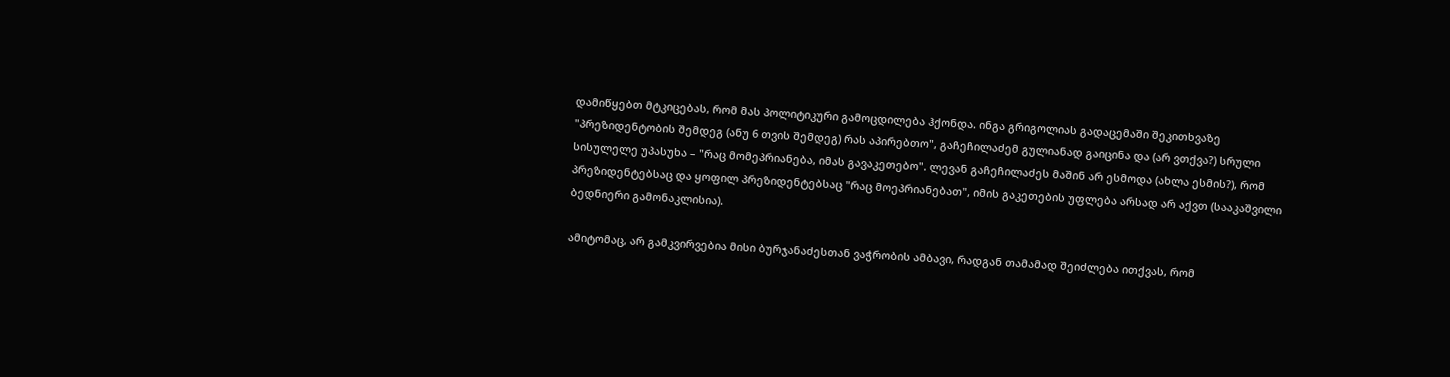დამიწყებთ მტკიცებას, რომ მას პოლიტიკური გამოცდილება ჰქონდა. ინგა გრიგოლიას გადაცემაში შეკითხვაზე "პრეზიდენტობის შემდეგ (ანუ 6 თვის შემდეგ) რას აპირებთო", გაჩეჩილაძემ გულიანად გაიცინა და (არ ვთქვა?) სრული სისულელე უპასუხა – "რაც მომეპრიანება, იმას გავაკეთებო". ლევან გაჩეჩილაძეს მაშინ არ ესმოდა (ახლა ესმის?), რომ პრეზიდენტებსაც და ყოფილ პრეზიდენტებსაც "რაც მოეპრიანებათ", იმის გაკეთების უფლება არსად არ აქვთ (სააკაშვილი ბედნიერი გამონაკლისია).

ამიტომაც, არ გამკვირვებია მისი ბურჯანაძესთან ვაჭრობის ამბავი, რადგან თამამად შეიძლება ითქვას, რომ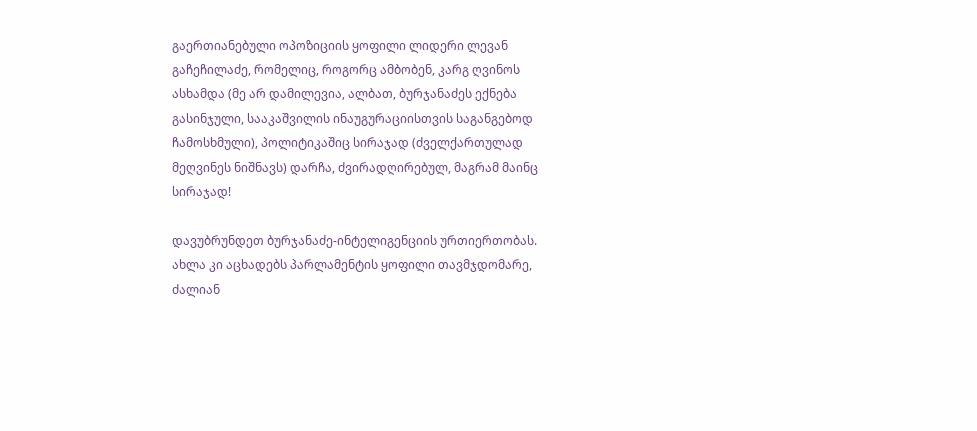გაერთიანებული ოპოზიციის ყოფილი ლიდერი ლევან გაჩეჩილაძე, რომელიც, როგორც ამბობენ, კარგ ღვინოს ასხამდა (მე არ დამილევია, ალბათ, ბურჯანაძეს ექნება გასინჯული, სააკაშვილის ინაუგურაციისთვის საგანგებოდ ჩამოსხმული), პოლიტიკაშიც სირაჯად (ძველქართულად მეღვინეს ნიშნავს) დარჩა, ძვირადღირებულ, მაგრამ მაინც სირაჯად!

დავუბრუნდეთ ბურჯანაძე-ინტელიგენციის ურთიერთობას. ახლა კი აცხადებს პარლამენტის ყოფილი თავმჯდომარე, ძალიან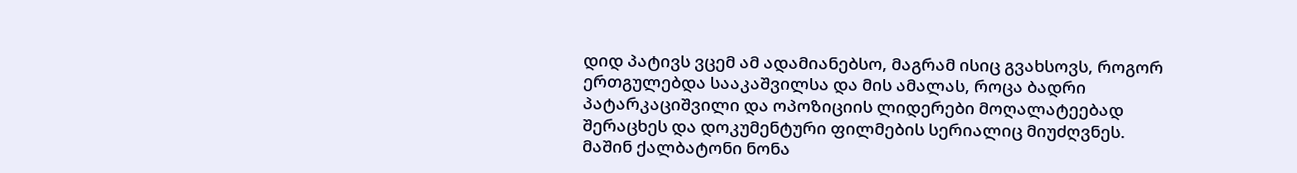დიდ პატივს ვცემ ამ ადამიანებსო, მაგრამ ისიც გვახსოვს, როგორ ერთგულებდა სააკაშვილსა და მის ამალას, როცა ბადრი პატარკაციშვილი და ოპოზიციის ლიდერები მოღალატეებად შერაცხეს და დოკუმენტური ფილმების სერიალიც მიუძღვნეს. მაშინ ქალბატონი ნონა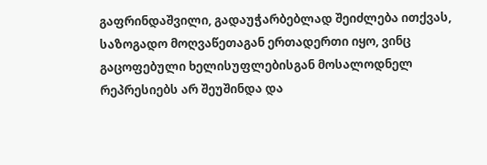გაფრინდაშვილი, გადაუჭარბებლად შეიძლება ითქვას, საზოგადო მოღვაწეთაგან ერთადერთი იყო, ვინც გაცოფებული ხელისუფლებისგან მოსალოდნელ რეპრესიებს არ შეუშინდა და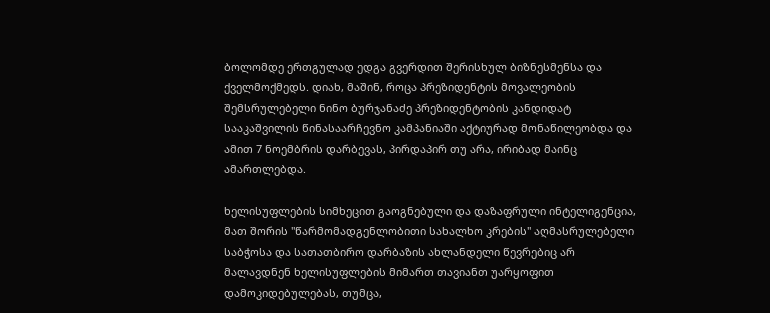ბოლომდე ერთგულად ედგა გვერდით შერისხულ ბიზნესმენსა და ქველმოქმედს. დიახ, მაშინ, როცა პრეზიდენტის მოვალეობის შემსრულებელი ნინო ბურჯანაძე პრეზიდენტობის კანდიდატ სააკაშვილის წინასაარჩევნო კამპანიაში აქტიურად მონაწილეობდა და ამით 7 ნოემბრის დარბევას, პირდაპირ თუ არა, ირიბად მაინც ამართლებდა.

ხელისუფლების სიმხეცით გაოგნებული და დაზაფრული ინტელიგენცია, მათ შორის "წარმომადგენლობითი სახალხო კრების" აღმასრულებელი საბჭოსა და სათათბირო დარბაზის ახლანდელი წევრებიც არ მალავდნენ ხელისუფლების მიმართ თავიანთ უარყოფით დამოკიდებულებას, თუმცა,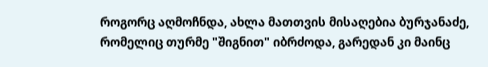როგორც აღმოჩნდა, ახლა მათთვის მისაღებია ბურჯანაძე, რომელიც თურმე "შიგნით" იბრძოდა, გარედან კი მაინც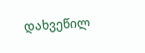დახვეწილ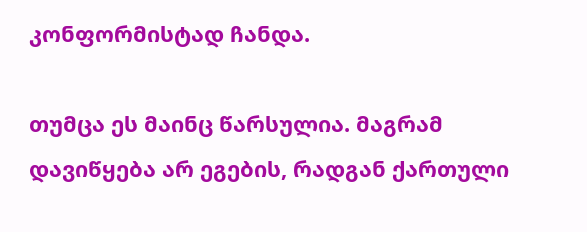კონფორმისტად ჩანდა.

თუმცა ეს მაინც წარსულია. მაგრამ დავიწყება არ ეგების, რადგან ქართული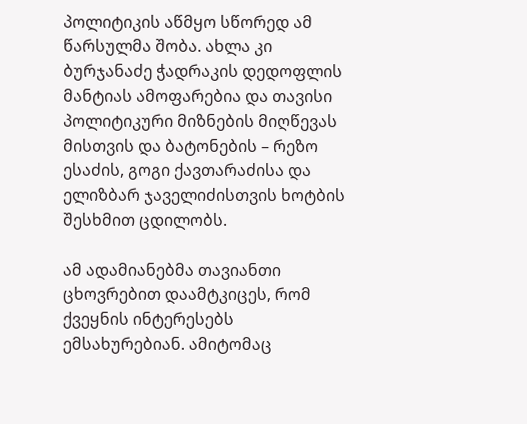პოლიტიკის აწმყო სწორედ ამ წარსულმა შობა. ახლა კი ბურჯანაძე ჭადრაკის დედოფლის მანტიას ამოფარებია და თავისი პოლიტიკური მიზნების მიღწევას მისთვის და ბატონების – რეზო ესაძის, გოგი ქავთარაძისა და ელიზბარ ჯაველიძისთვის ხოტბის შესხმით ცდილობს.

ამ ადამიანებმა თავიანთი ცხოვრებით დაამტკიცეს, რომ ქვეყნის ინტერესებს ემსახურებიან. ამიტომაც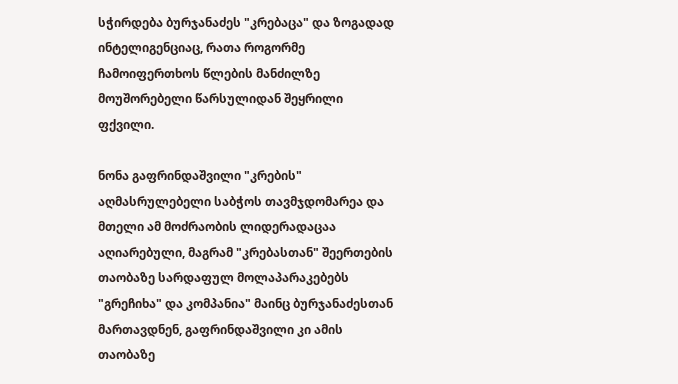სჭირდება ბურჯანაძეს "კრებაცა" და ზოგადად ინტელიგენციაც, რათა როგორმე ჩამოიფერთხოს წლების მანძილზე მოუშორებელი წარსულიდან შეყრილი ფქვილი.

ნონა გაფრინდაშვილი "კრების" აღმასრულებელი საბჭოს თავმჯდომარეა და მთელი ამ მოძრაობის ლიდერადაცაა აღიარებული, მაგრამ "კრებასთან" შეერთების თაობაზე სარდაფულ მოლაპარაკებებს "გრეჩიხა" და კომპანია" მაინც ბურჯანაძესთან მართავდნენ, გაფრინდაშვილი კი ამის თაობაზე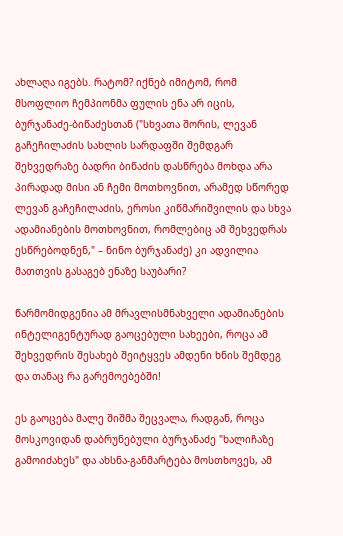ახლაღა იგებს. რატომ? იქნებ იმიტომ, რომ მსოფლიო ჩემპიონმა ფულის ენა არ იცის, ბურჯანაძე-ბიწაძესთან ("სხვათა შორის, ლევან გაჩეჩილაძის სახლის სარდაფში შემდგარ შეხვედრაზე ბადრი ბიწაძის დასწრება მოხდა არა პირადად მისი ან ჩემი მოთხოვნით, არამედ სწორედ ლევან გაჩეჩილაძის, ეროსი კიწმარიშვილის და სხვა ადამიანების მოთხოვნით, რომლებიც ამ შეხვედრას ესწრებოდნენ," – ნინო ბურჯანაძე) კი ადვილია მათთვის გასაგებ ენაზე საუბარი?

წარმომიდგენია ამ მრავლისმნახველი ადამიანების ინტელიგენტურად გაოცებული სახეები, როცა ამ შეხვედრის შესახებ შეიტყვეს ამდენი ხნის შემდეგ და თანაც რა გარემოებებში!

ეს გაოცება მალე შიშმა შეცვალა, რადგან, როცა მოსკოვიდან დაბრუნებული ბურჯანაძე "ხალიჩაზე გამოიძახეს" და ახსნა-განმარტება მოსთხოვეს, ამ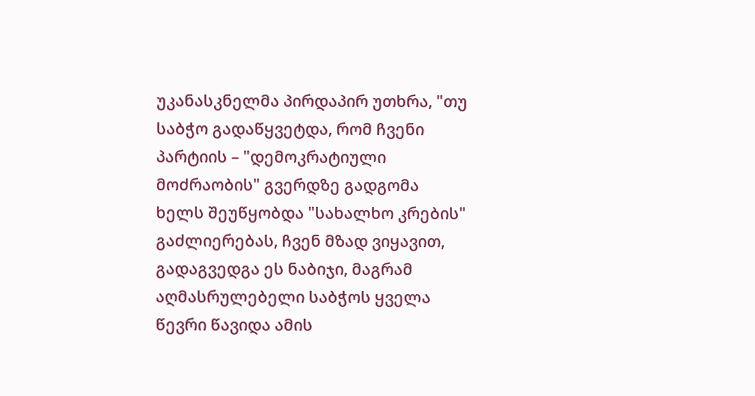უკანასკნელმა პირდაპირ უთხრა, "თუ საბჭო გადაწყვეტდა, რომ ჩვენი პარტიის – "დემოკრატიული მოძრაობის" გვერდზე გადგომა ხელს შეუწყობდა "სახალხო კრების" გაძლიერებას, ჩვენ მზად ვიყავით, გადაგვედგა ეს ნაბიჯი, მაგრამ აღმასრულებელი საბჭოს ყველა წევრი წავიდა ამის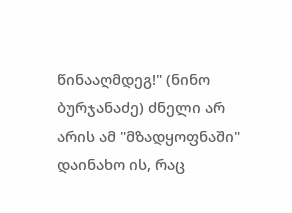წინააღმდეგ!" (ნინო ბურჯანაძე) ძნელი არ არის ამ "მზადყოფნაში" დაინახო ის, რაც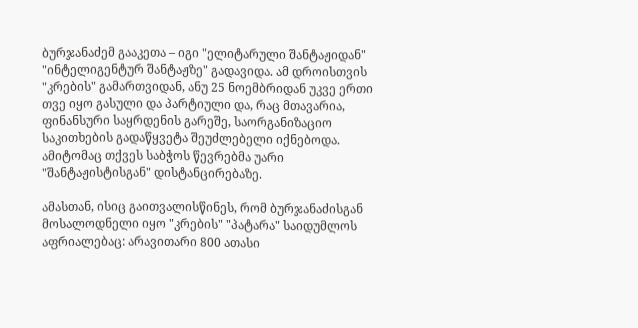ბურჯანაძემ გააკეთა – იგი "ელიტარული შანტაჟიდან" "ინტელიგენტურ შანტაჟზე" გადავიდა. ამ დროისთვის "კრების" გამართვიდან, ანუ 25 ნოემბრიდან უკვე ერთი თვე იყო გასული და პარტიული და, რაც მთავარია, ფინანსური საყრდენის გარეშე, საორგანიზაციო საკითხების გადაწყვეტა შეუძლებელი იქნებოდა. ამიტომაც თქვეს საბჭოს წევრებმა უარი "შანტაჟისტისგან" დისტანცირებაზე.

ამასთან, ისიც გაითვალისწინეს, რომ ბურჯანაძისგან მოსალოდნელი იყო "კრების" "პატარა" საიდუმლოს აფრიალებაც: არავითარი 800 ათასი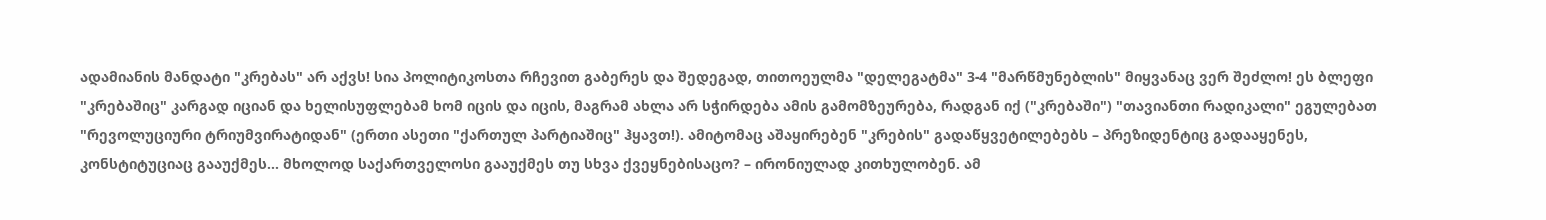ადამიანის მანდატი "კრებას" არ აქვს! სია პოლიტიკოსთა რჩევით გაბერეს და შედეგად, თითოეულმა "დელეგატმა" 3-4 "მარწმუნებლის" მიყვანაც ვერ შეძლო! ეს ბლეფი "კრებაშიც" კარგად იციან და ხელისუფლებამ ხომ იცის და იცის, მაგრამ ახლა არ სჭირდება ამის გამომზეურება, რადგან იქ ("კრებაში") "თავიანთი რადიკალი" ეგულებათ "რევოლუციური ტრიუმვირატიდან" (ერთი ასეთი "ქართულ პარტიაშიც" ჰყავთ!). ამიტომაც აშაყირებენ "კრების" გადაწყვეტილებებს – პრეზიდენტიც გადააყენეს, კონსტიტუციაც გააუქმეს... მხოლოდ საქართველოსი გააუქმეს თუ სხვა ქვეყნებისაცო? – ირონიულად კითხულობენ. ამ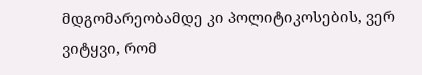მდგომარეობამდე კი პოლიტიკოსების, ვერ ვიტყვი, რომ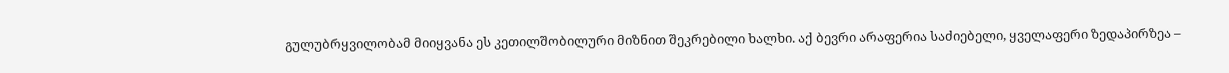გულუბრყვილობამ მიიყვანა ეს კეთილშობილური მიზნით შეკრებილი ხალხი. აქ ბევრი არაფერია საძიებელი, ყველაფერი ზედაპირზეა –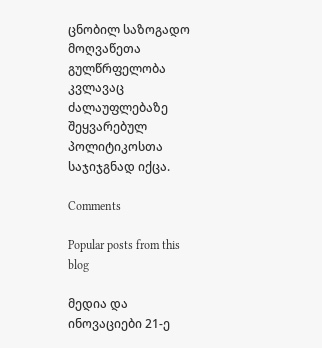ცნობილ საზოგადო მოღვაწეთა გულწრფელობა კვლავაც ძალაუფლებაზე შეყვარებულ პოლიტიკოსთა საჯიჯგნად იქცა.

Comments

Popular posts from this blog

მედია და ინოვაციები 21-ე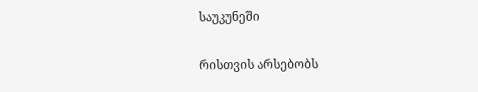საუკუნეში

რისთვის არსებობს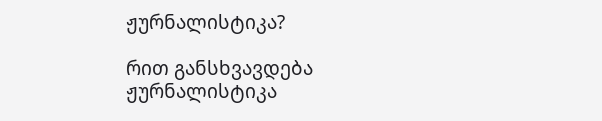ჟურნალისტიკა?

რით განსხვავდება ჟურნალისტიკა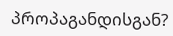პროპაგანდისგან?